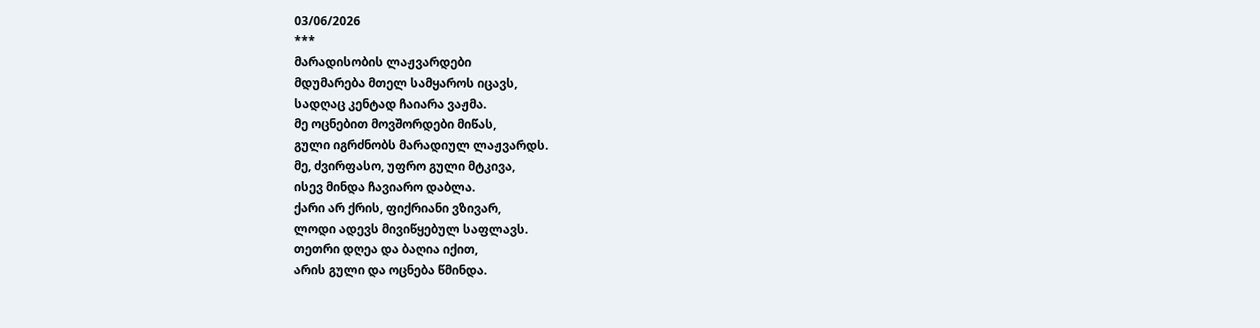03/06/2026
***
მარადისობის ლაჟვარდები
მდუმარება მთელ სამყაროს იცავს,
სადღაც კენტად ჩაიარა ვაჟმა.
მე ოცნებით მოვშორდები მიწას,
გული იგრძნობს მარადიულ ლაჟვარდს.
მე, ძვირფასო, უფრო გული მტკივა,
ისევ მინდა ჩავიარო დაბლა.
ქარი არ ქრის, ფიქრიანი ვზივარ,
ლოდი ადევს მივიწყებულ საფლავს.
თეთრი დღეა და ბაღია იქით,
არის გული და ოცნება წმინდა.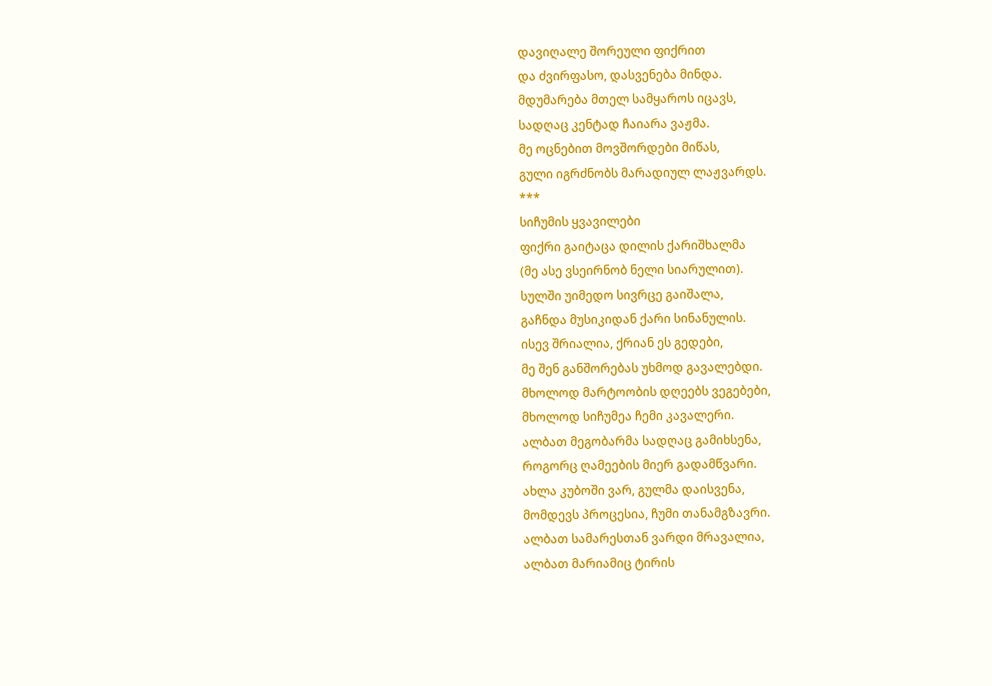დავიღალე შორეული ფიქრით
და ძვირფასო, დასვენება მინდა.
მდუმარება მთელ სამყაროს იცავს,
სადღაც კენტად ჩაიარა ვაჟმა.
მე ოცნებით მოვშორდები მიწას,
გული იგრძნობს მარადიულ ლაჟვარდს.
***
სიჩუმის ყვავილები
ფიქრი გაიტაცა დილის ქარიშხალმა
(მე ასე ვსეირნობ ნელი სიარულით).
სულში უიმედო სივრცე გაიშალა,
გაჩნდა მუსიკიდან ქარი სინანულის.
ისევ შრიალია, ქრიან ეს გედები,
მე შენ განშორებას უხმოდ გავალებდი.
მხოლოდ მარტოობის დღეებს ვეგებები,
მხოლოდ სიჩუმეა ჩემი კავალერი.
ალბათ მეგობარმა სადღაც გამიხსენა,
როგორც ღამეების მიერ გადამწვარი.
ახლა კუბოში ვარ, გულმა დაისვენა,
მომდევს პროცესია, ჩუმი თანამგზავრი.
ალბათ სამარესთან ვარდი მრავალია,
ალბათ მარიამიც ტირის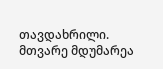თავდახრილი.
მთვარე მდუმარეა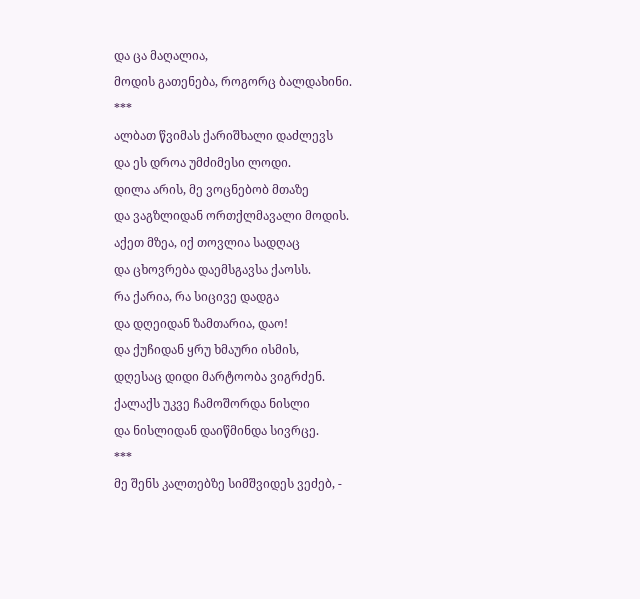და ცა მაღალია,
მოდის გათენება, როგორც ბალდახინი.
***
ალბათ წვიმას ქარიშხალი დაძლევს
და ეს დროა უმძიმესი ლოდი.
დილა არის, მე ვოცნებობ მთაზე
და ვაგზლიდან ორთქლმავალი მოდის.
აქეთ მზეა, იქ თოვლია სადღაც
და ცხოვრება დაემსგავსა ქაოსს.
რა ქარია, რა სიცივე დადგა
და დღეიდან ზამთარია, დაო!
და ქუჩიდან ყრუ ხმაური ისმის,
დღესაც დიდი მარტოობა ვიგრძენ.
ქალაქს უკვე ჩამოშორდა ნისლი
და ნისლიდან დაიწმინდა სივრცე.
***
მე შენს კალთებზე სიმშვიდეს ვეძებ, -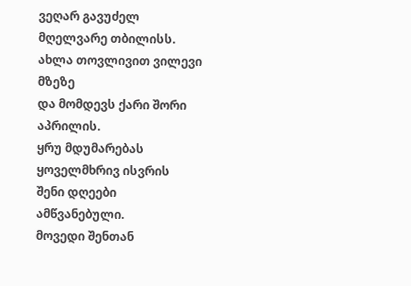ვეღარ გავუძელ მღელვარე თბილისს.
ახლა თოვლივით ვილევი მზეზე
და მომდევს ქარი შორი აპრილის.
ყრუ მდუმარებას ყოველმხრივ ისვრის
შენი დღეები ამწვანებული.
მოვედი შენთან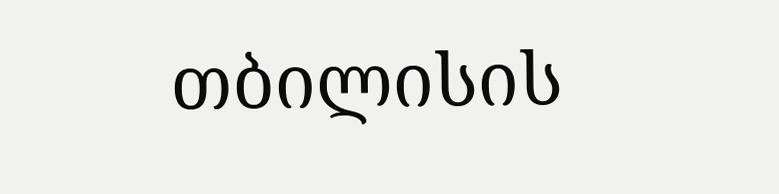თბილისის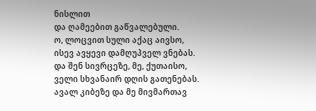ნისლით
და ღამეებით გაწვალებული.
ო, ლოცვით სული აქაც აივსო,
ისევ ავყევი დამღუპველ ვნებას.
და შენ სივრცეზე, მე, ქუთაისო,
ველი სხვანაირ დღის გათენებას.
ავალ კიბეზე და მე მივმართავ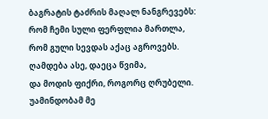ბაგრატის ტაძრის მაღალ ნანგრევებს:
რომ ჩემი სული ფერფლია მართლა,
რომ გული სევდას აქაც აგროვებს.
ღამდება ასე, დაეცა წვიმა,
და მოდის ფიქრი, როგორც ღრუბელი.
უამინდობამ მე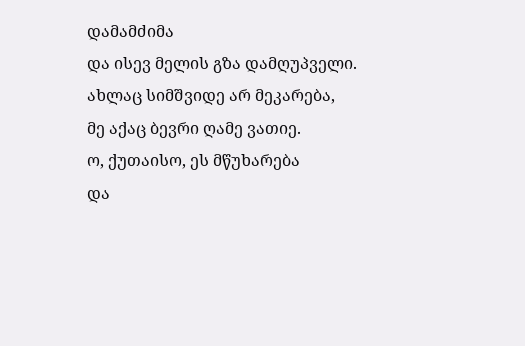დამამძიმა
და ისევ მელის გზა დამღუპველი.
ახლაც სიმშვიდე არ მეკარება,
მე აქაც ბევრი ღამე ვათიე.
ო, ქუთაისო, ეს მწუხარება
და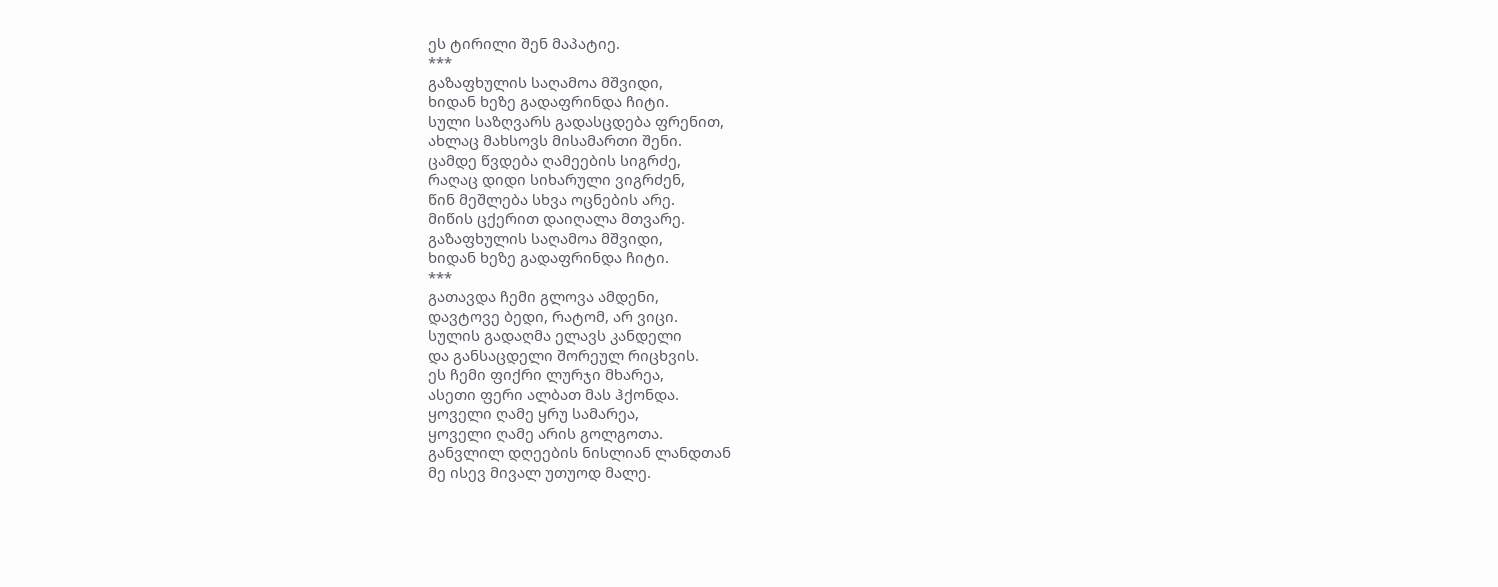ეს ტირილი შენ მაპატიე.
***
გაზაფხულის საღამოა მშვიდი,
ხიდან ხეზე გადაფრინდა ჩიტი.
სული საზღვარს გადასცდება ფრენით,
ახლაც მახსოვს მისამართი შენი.
ცამდე წვდება ღამეების სიგრძე,
რაღაც დიდი სიხარული ვიგრძენ,
წინ მეშლება სხვა ოცნების არე.
მიწის ცქერით დაიღალა მთვარე.
გაზაფხულის საღამოა მშვიდი,
ხიდან ხეზე გადაფრინდა ჩიტი.
***
გათავდა ჩემი გლოვა ამდენი,
დავტოვე ბედი, რატომ, არ ვიცი.
სულის გადაღმა ელავს კანდელი
და განსაცდელი შორეულ რიცხვის.
ეს ჩემი ფიქრი ლურჯი მხარეა,
ასეთი ფერი ალბათ მას ჰქონდა.
ყოველი ღამე ყრუ სამარეა,
ყოველი ღამე არის გოლგოთა.
განვლილ დღეების ნისლიან ლანდთან
მე ისევ მივალ უთუოდ მალე.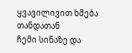ყვავილივით ხმება თანდათან
ჩემი სინაზე და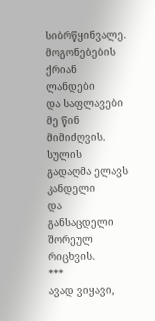სიბრწყინვალე.
მოგონებების ქრიან ლანდები
და საფლავები მე წინ მიმიძღვის.
სულის გადაღმა ელავს კანდელი
და განსაცდელი შორეულ რიცხვის.
***
ავად ვიყავი,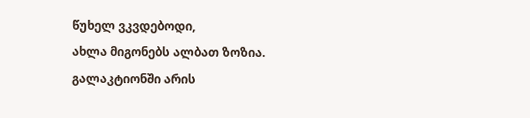წუხელ ვკვდებოდი,
ახლა მიგონებს ალბათ ზოზია.
გალაკტიონში არის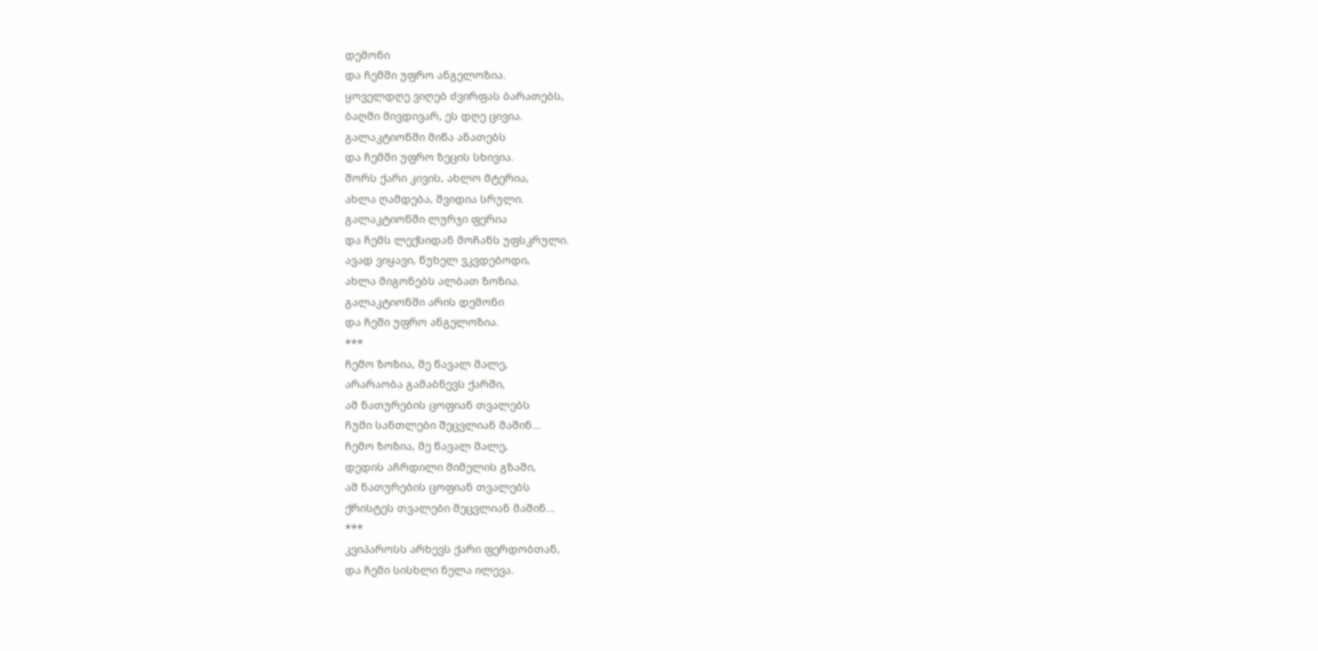დემონი
და ჩემში უფრო ანგელოზია.
ყოველდღე ვიღებ ძვირფას ბარათებს,
ბაღში მივდივარ, ეს დღე ცივია.
გალაკტიონში მიწა ანათებს
და ჩემში უფრო ზეცის სხივია.
შორს ქარი კივის, ახლო მტერია,
ახლა ღამდება, შვიდია სრული.
გალაკტიონში ლურჯი ფერია
და ჩემს ლექსიდან მოჩანს უფსკრული.
ავად ვიყავი, წუხელ ვკვდებოდი,
ახლა მიგონებს ალბათ ზოზია.
გალაკტიონში არის დემონი
და ჩეში უფრო ანგელოზია.
***
ჩემო ზოზია, მე წავალ მალე,
არარაობა გამაბნევს ქარში,
ამ ნათურების ცოფიან თვალებს
ჩუმი სანთლები შეცვლიან მაშინ...
ჩემო ზოზია, მე წავალ მალე,
დედის აჩრდილი მიმელის გზაში,
ამ ნათურების ცოფიან თვალებს
ქრისტეს თვალები შეცვლიან მაშინ...
***
კვიპაროსს არხევს ქარი ფერდობთან,
და ჩემი სისხლი ნელა ილევა.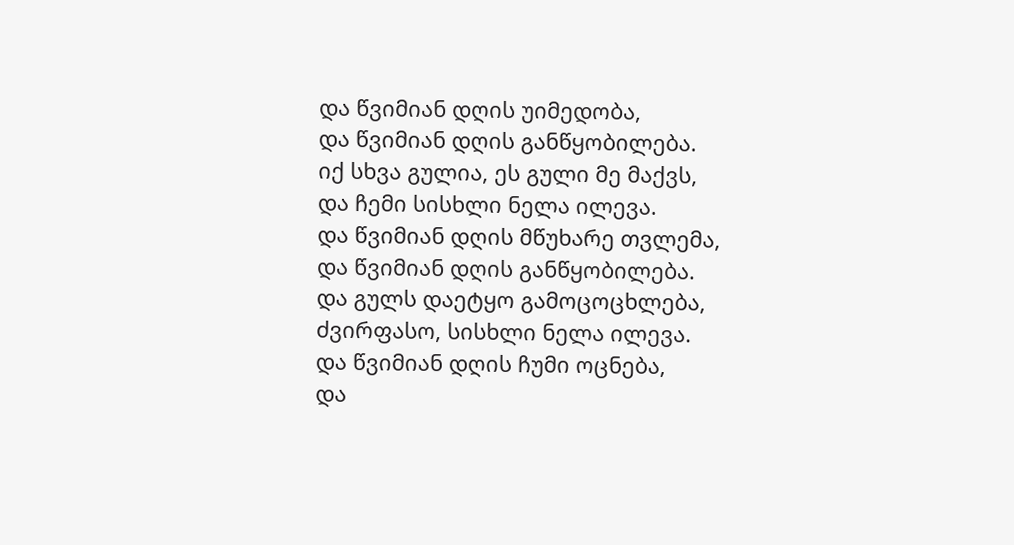და წვიმიან დღის უიმედობა,
და წვიმიან დღის განწყობილება.
იქ სხვა გულია, ეს გული მე მაქვს,
და ჩემი სისხლი ნელა ილევა.
და წვიმიან დღის მწუხარე თვლემა,
და წვიმიან დღის განწყობილება.
და გულს დაეტყო გამოცოცხლება,
ძვირფასო, სისხლი ნელა ილევა.
და წვიმიან დღის ჩუმი ოცნება,
და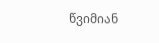წვიმიან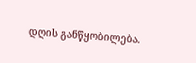დღის განწყობილება.